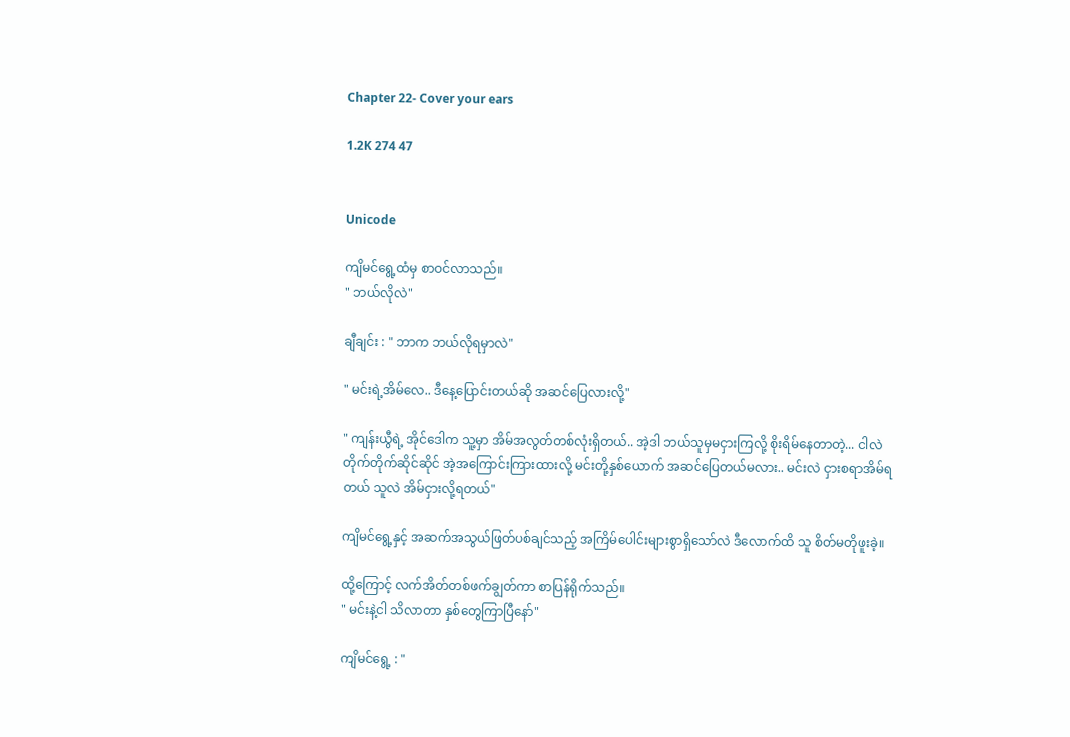Chapter 22- Cover your ears

1.2K 274 47


Unicode

ကျိမင်ရွေ့ထံမှ စာဝင်လာသည်။
" ဘယ်လိုလဲ"

ချီချင်း : " ဘာက ဘယ်လိုရမှာလဲ"

" မင်းရဲ့အိမ်လေ.. ဒီနေ့ပြောင်းတယ်ဆို အဆင်ပြေလားလို့"

" ကျန်းယွီရဲ့ အိုင်ဒေါက သူ့မှာ အိမ်အလွတ်တစ်လုံးရှိတယ်.. အဲ့ဒါ ဘယ်သူမှမငှားကြလို့ စိုးရိမ်နေတာတဲ့... ငါလဲ တိုက်တိုက်ဆိုင်ဆိုင် အဲ့အကြောင်းကြားထားလို့ မင်းတို့နှစ်ယောက် အဆင်ပြေတယ်မလား.. မင်းလဲ ငှားစရာအိမ်ရတယ် သူလဲ အိမ်ငှားလို့ရတယ်"

ကျိမင်ရွေ့နှင့် အဆက်အသွယ်ဖြတ်ပစ်ချင်သည့် အကြိမ်ပေါင်းများစွာရှိသော်လဲ ဒီလောက်ထိ သူ စိတ်မတိုဖူးခဲ့။

ထို့ကြောင့် လက်အိတ်တစ်ဖက်ချွတ်ကာ စာပြန်ရိုက်သည်။
" မင်းနဲ့ငါ သိလာတာ နှစ်တွေကြာပြီနော်"

ကျိမင်ရွေ့ : "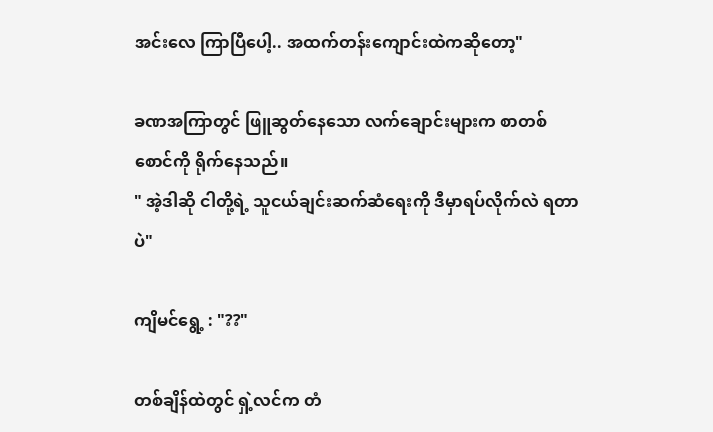အင်းလေ ကြာပြီပေါ့.. အထက်တန်းကျောင်းထဲကဆိုတော့"

ခဏအကြာတွင် ဖြူဆွတ်နေသော လက်ချောင်းများက စာတစ်စောင်ကို ရိုက်နေသည်။
" အဲ့ဒါဆို ငါတို့ရဲ့ သူငယ်ချင်းဆက်ဆံရေးကို ဒီမှာရပ်လိုက်လဲ ရတာပဲ"

ကျိမင်ရွေ့ : "??"

တစ်ချိန်ထဲတွင် ရှဲ့လင်က တံ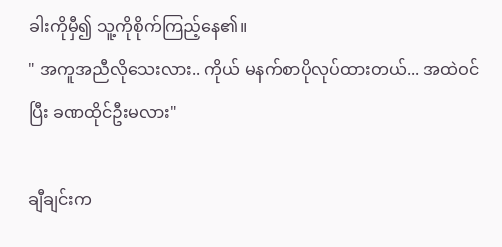ခါးကိုမှီ၍ သူ့ကိုစိုက်ကြည့်နေ၏။
" အကူအညီလိုသေးလား.. ကိုယ် မနက်စာပိုလုပ်ထားတယ်... အထဲဝင်ပြီး ခဏထိုင်ဦးမလား"

ချီချင်းက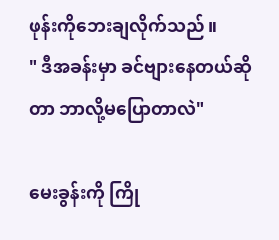ဖုန်းကိုဘေးချလိုက်သည်။
" ဒီအခန်းမှာ ခင်ဗျားနေတယ်ဆိုတာ ဘာလို့မပြောတာလဲ"

မေးခွန်းကို ကြို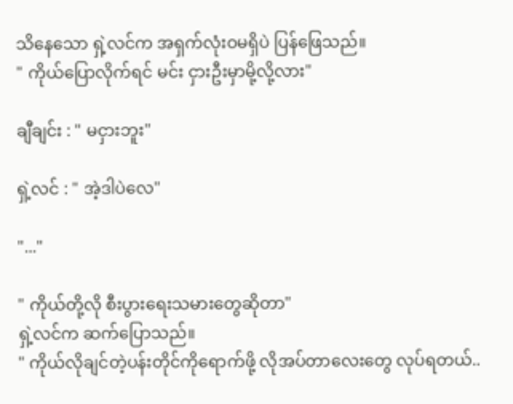သိနေသော ရှဲ့လင်က အရှက်လုံးဝမရှိပဲ ပြန်‌ဖြေသည်။
" ကိုယ်ပြောလိုက်ရင် မင်း ငှားဦးမှာမို့လို့လား"

ချီချင်း : " မငှားဘူး"

ရှဲ့လင် : " အဲ့ဒါပဲလေ"

"..."

" ကိုယ်တို့လို စီးပွားရေးသမားတွေဆိုတာ"
ရှဲ့လင်က ‌ဆက်ပြောသည်။
" ကိုယ်လိုချင်တဲ့ပန်းတိုင်ကိုရောက်ဖို့ လိုအပ်တာလေးတွေ လုပ်ရတယ်..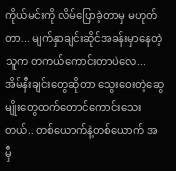ကိုယ်မင်းကို လိမ်ပြောခဲ့တာမှ မဟုတ်တာ... မျက်နှာချင်းဆိုင်အခန်းမှာနေတဲ့သူက တကယ်ကောင်းတာပဲလေ... အိမ်နီးချင်းတွေဆိုတာ သွေးဝေးတဲ့ဆွေမျိုးတွေထက်တောင်ကောင်းသေးတယ်.. တစ်ယောက်နဲ့တစ်ယောက် အမှီ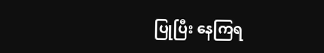ပြုပြီး နေကြရ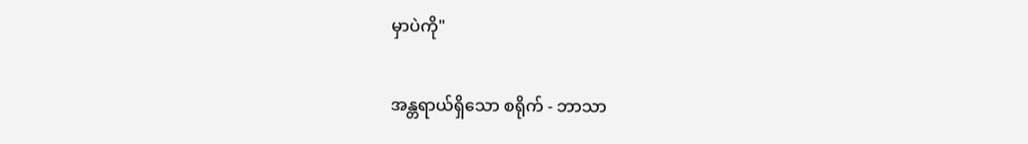မှာပဲကို"

အန္တရာယ်ရှိသော စရိုက် - ဘာသာ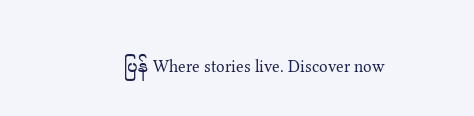ပြန် Where stories live. Discover now